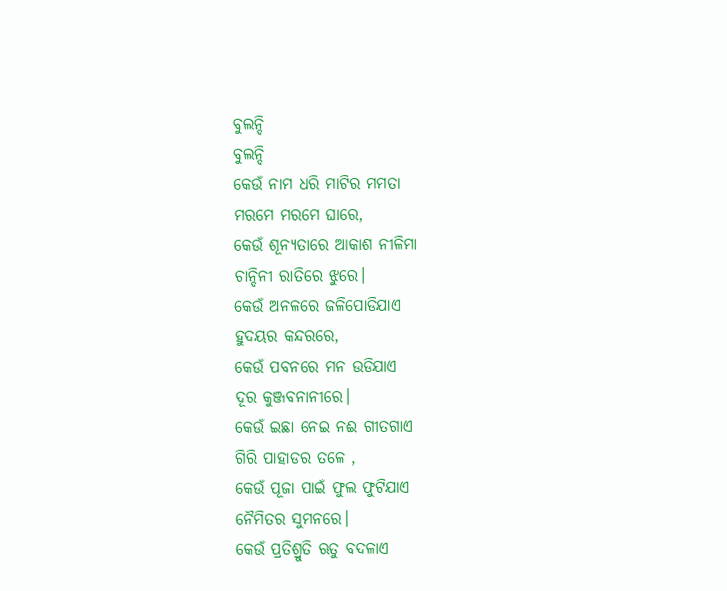ବୁଲନ୍ଦି
ବୁଲନ୍ଦି
କେଉଁ ନାମ ଧରି ମାଟିର ମମତା
ମରମେ ମରମେ ଘାରେ,
କେଉଁ ଶୂନ୍ୟତାରେ ଆକାଶ ନୀଳିମା
ଚାନ୍ଦିନୀ ରାତିରେ ଝୁରେ।
କେଉଁ ଅନଳରେ ଜଳିପୋଡିଯାଏ
ହୁଦୟର କନ୍ଦରରେ,
କେଉଁ ପବନରେ ମନ ଉଡିଯାଏ
ଦୂର କୁଞ୍ଜବନାନୀରେ।
କେଉଁ ଇଛା ନେଇ ନଈ ଗୀତଗାଏ
ଗିରି ପାହାଡର ତଳେ ,
କେଉଁ ପୂଜା ପାଇଁ ଫୁଲ ଫୁଟିଯାଏ
ନୈମିତର ସୁମନରେ।
କେଉଁ ପ୍ରତିଶ୍ରୁତି ଋତୁ ବଦଳାଏ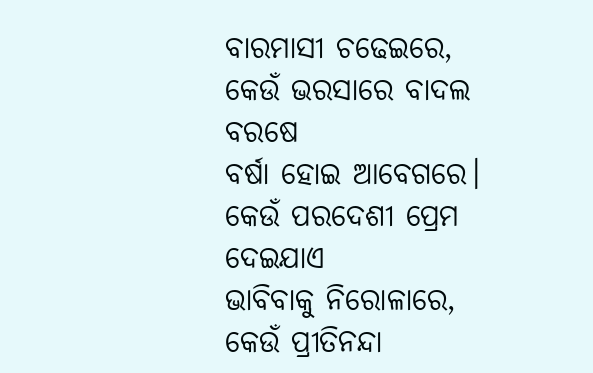ବାରମାସୀ ଚଢେଇରେ,
କେଉଁ ଭରସାରେ ବାଦଲ ବରଷେ
ବର୍ଷା ହୋଇ ଆବେଗରେ।
କେଉଁ ପରଦେଶୀ ପ୍ରେମ ଦେଇଯାଏ
ଭାବିବାକୁ ନିରୋଳାରେ,
କେଉଁ ପ୍ରୀତିନନ୍ଦା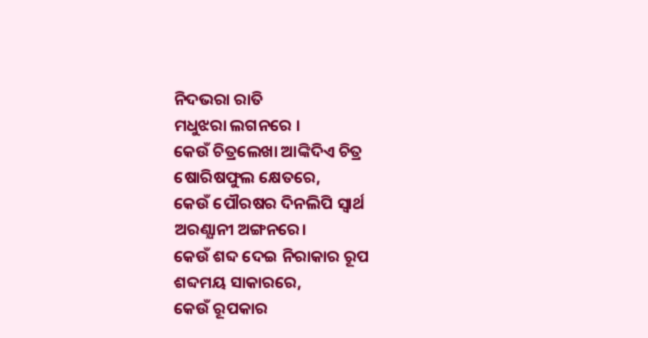ନିଦଭରା ରାତି
ମଧୁଝରା ଲଗନରେ ।
କେଉଁ ଚିତ୍ରଲେଖା ଆଙ୍କିଦିଏ ଚିତ୍ର
ଷୋରିଷଫୁଲ କ୍ଷେତରେ,
କେଉଁ ପୌରଷର ଦିନଲିପି ସ୍ୱାର୍ଥ
ଅରଣ୍ଯାନୀ ଅଙ୍ଗନରେ।
କେଉଁ ଶବ୍ଦ ଦେଇ ନିରାକାର ରୂପ
ଶବ୍ଦମୟ ସାକାରରେ,
କେଉଁ ରୂପକାର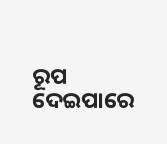ରୂପ ଦେଇପାରେ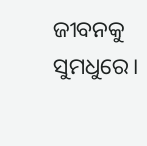ଜୀବନକୁ ସୁମଧୁରେ।